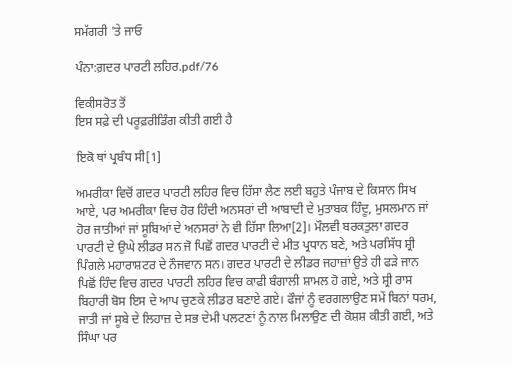ਸਮੱਗਰੀ 'ਤੇ ਜਾਓ

ਪੰਨਾ:ਗ਼ਦਰ ਪਾਰਟੀ ਲਹਿਰ.pdf/76

ਵਿਕੀਸਰੋਤ ਤੋਂ
ਇਸ ਸਫ਼ੇ ਦੀ ਪਰੂਫ਼ਰੀਡਿੰਗ ਕੀਤੀ ਗਈ ਹੈ

ਇਕੋ ਥਾਂ ਪ੍ਰਬੰਧ ਸੀ[1]

ਅਮਰੀਕਾ ਵਿਚੋਂ ਗਦਰ ਪਾਰਟੀ ਲਹਿਰ ਵਿਚ ਹਿੱਸਾ ਲੈਣ ਲਈ ਬਹੁਤੇ ਪੰਜਾਬ ਦੇ ਕਿਸਾਨ ਸਿਖ ਆਏ, ਪਰ ਅਮਰੀਕਾ ਵਿਚ ਹੋਰ ਹਿੰਦੀ ਅਨਸਰਾਂ ਦੀ ਆਬਾਦੀ ਦੇ ਮੁਤਾਬਕ ਹਿੰਦੂ, ਮੁਸਲਮਾਨ ਜਾਂ ਹੋਰ ਜਾਤੀਆਂ ਜਾਂ ਸੂਬਿਆਂ ਦੇ ਅਨਸਰਾਂ ਨੇ ਵੀ ਹਿੱਸਾ ਲਿਆ[2]। ਮੌਲਵੀ ਬਰਕਤੁਲਾ ਗਦਰ ਪਾਰਟੀ ਦੇ ਉਘੇ ਲੀਡਰ ਸਨ ਜੋ ਪਿਛੋਂ ਗਦਰ ਪਾਰਟੀ ਦੇ ਮੀਤ ਪ੍ਰਧਾਨ ਬਣੇ, ਅਤੇ ਪਰਸਿੱਧ ਸ਼੍ਰੀ ਪਿੰਗਲੇ ਮਹਾਰਾਸ਼ਟਰ ਦੇ ਨੌਜਵਾਨ ਸਨ। ਗਦਰ ਪਾਰਟੀ ਦੇ ਲੀਡਰ ਜਹਾਜ਼ਾਂ ਉਤੇ ਹੀ ਫੜੇ ਜਾਨ ਪਿਛੋਂ ਹਿੰਦ ਵਿਚ ਗਦਰ ਪਾਰਟੀ ਲਹਿਰ ਵਿਚ ਕਾਫੀ ਬੰਗਾਲੀ ਸ਼ਾਮਲ ਹੋ ਗਏ, ਅਤੇ ਸ਼੍ਰੀ ਰਾਸ ਬਿਹਾਰੀ ਬੋਸ ਇਸ ਦੇ ਆਪ ਚੁਣਕੇ ਲੀਡਰ ਬਣਾਏ ਗਏ। ਫੌਜਾਂ ਨੂੰ ਵਰਗਲਾਉਣ ਸਮੇਂ ਬਿਨਾਂ ਧਰਮ, ਜਾਤੀ ਜਾਂ ਸੂਬੇ ਦੇ ਲਿਹਾਜ਼ ਦੇ ਸਭ ਦੇਮੀ ਪਲਟਣਾਂ ਨੂੰ ਨਾਲ ਮਿਲਾਉਣ ਦੀ ਕੋਸ਼ਸ਼ ਕੀਤੀ ਗਈ, ਅਤੇ ਸਿੰਘਾ ਪਰ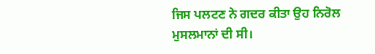ਜਿਸ ਪਲਟਣ ਨੇ ਗਦਰ ਕੀਤਾ ਉਹ ਨਿਰੋਲ ਮੁਸਲਮਾਨਾਂ ਦੀ ਸੀ।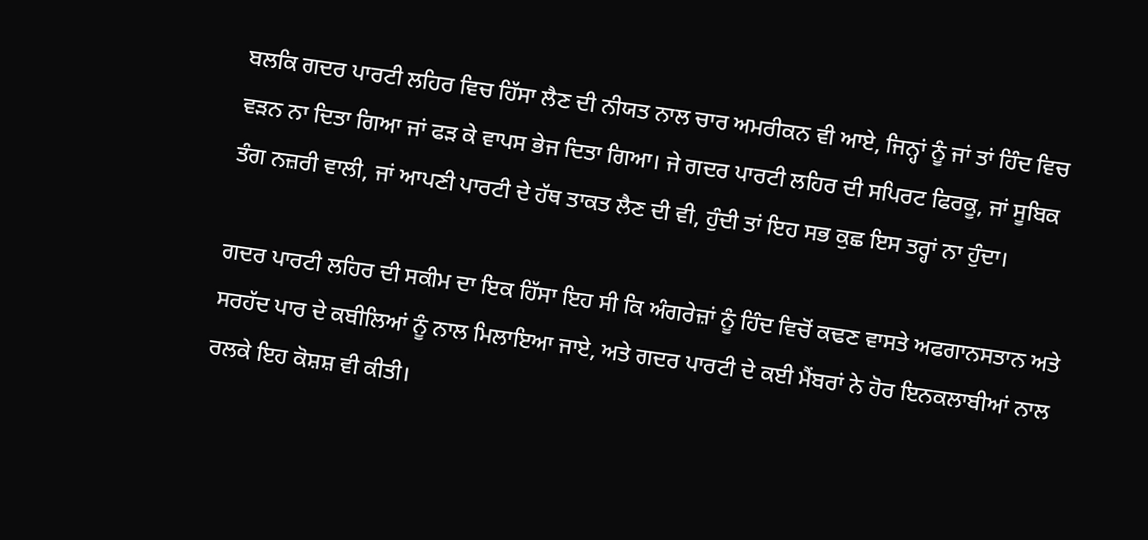ਬਲਕਿ ਗਦਰ ਪਾਰਟੀ ਲਹਿਰ ਵਿਚ ਹਿੱਸਾ ਲੈਣ ਦੀ ਨੀਯਤ ਨਾਲ ਚਾਰ ਅਮਰੀਕਨ ਵੀ ਆਏ, ਜਿਨ੍ਹਾਂ ਨੂੰ ਜਾਂ ਤਾਂ ਹਿੰਦ ਵਿਚ ਵੜਨ ਨਾ ਦਿਤਾ ਗਿਆ ਜਾਂ ਫੜ ਕੇ ਵਾਪਸ ਭੇਜ ਦਿਤਾ ਗਿਆ। ਜੇ ਗਦਰ ਪਾਰਟੀ ਲਹਿਰ ਦੀ ਸਪਿਰਟ ਫਿਰਕੂ, ਜਾਂ ਸੂਬਿਕ ਤੰਗ ਨਜ਼ਰੀ ਵਾਲੀ, ਜਾਂ ਆਪਣੀ ਪਾਰਟੀ ਦੇ ਹੱਥ ਤਾਕਤ ਲੈਣ ਦੀ ਵੀ, ਹੁੰਦੀ ਤਾਂ ਇਹ ਸਭ ਕੁਛ ਇਸ ਤਰ੍ਹਾਂ ਨਾ ਹੁੰਦਾ।

ਗਦਰ ਪਾਰਟੀ ਲਹਿਰ ਦੀ ਸਕੀਮ ਦਾ ਇਕ ਹਿੱਸਾ ਇਹ ਸੀ ਕਿ ਅੰਗਰੇਜ਼ਾਂ ਨੂੰ ਹਿੰਦ ਵਿਚੋਂ ਕਢਣ ਵਾਸਤੇ ਅਫਗਾਨਸਤਾਨ ਅਤੇ ਸਰਹੱਦ ਪਾਰ ਦੇ ਕਬੀਲਿਆਂ ਨੂੰ ਨਾਲ ਮਿਲਾਇਆ ਜਾਏ, ਅਤੇ ਗਦਰ ਪਾਰਟੀ ਦੇ ਕਈ ਮੈਂਬਰਾਂ ਨੇ ਹੋਰ ਇਨਕਲਾਬੀਆਂ ਨਾਲ ਰਲਕੇ ਇਹ ਕੋਸ਼ਸ਼ ਵੀ ਕੀਤੀ।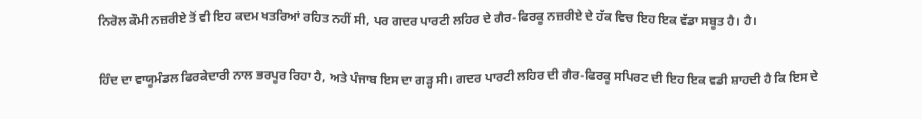ਨਿਰੋਲ ਕੌਮੀ ਨਜ਼ਰੀਏ ਤੋਂ ਵੀ ਇਹ ਕਦਮ ਖਤਰਿਆਂ ਰਹਿਤ ਨਹੀਂ ਸੀ, ਪਰ ਗਦਰ ਪਾਰਟੀ ਲਹਿਰ ਦੇ ਗੈਰ-ਫਿਰਕੂ ਨਜ਼ਰੀਏ ਦੇ ਹੱਕ ਵਿਚ ਇਹ ਇਕ ਵੱਡਾ ਸਬੂਤ ਹੈ। ਹੈ।

ਹਿੰਦ ਦਾ ਵਾਯੂਮੰਡਲ ਫਿਰਕੇਦਾਰੀ ਨਾਲ ਭਰਪੂਰ ਰਿਹਾ ਹੈ, ਅਤੇ ਪੰਜਾਬ ਇਸ ਦਾ ਗੜ੍ਹ ਸੀ। ਗਦਰ ਪਾਰਟੀ ਲਹਿਰ ਦੀ ਗੈਰ-ਫਿਰਕੂ ਸਪਿਰਟ ਦੀ ਇਹ ਇਕ ਵਡੀ ਸ਼ਾਹਦੀ ਹੈ ਕਿ ਇਸ ਦੇ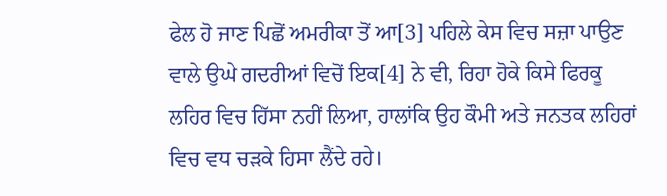ਫੇਲ ਹੋ ਜਾਣ ਪਿਛੋਂ ਅਮਰੀਕਾ ਤੋਂ ਆ[3] ਪਹਿਲੇ ਕੇਸ ਵਿਚ ਸਜ਼ਾ ਪਾਉਣ ਵਾਲੇ ਉਘੇ ਗਦਰੀਆਂ ਵਿਚੋਂ ਇਕ[4] ਨੇ ਵੀ, ਰਿਹਾ ਹੋਕੇ ਕਿਸੇ ਫਿਰਕੂ ਲਹਿਰ ਵਿਚ ਹਿੱਸਾ ਨਹੀਂ ਲਿਆ, ਹਾਲਾਂਕਿ ਉਹ ਕੌਮੀ ਅਤੇ ਜਨਤਕ ਲਹਿਰਾਂ ਵਿਚ ਵਧ ਚੜਕੇ ਹਿਸਾ ਲੈਂਦੇ ਰਹੇ।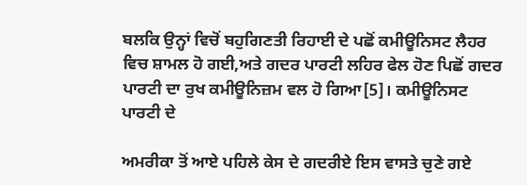ਬਲਕਿ ਉਨ੍ਹਾਂ ਵਿਚੋਂ ਬਹੁਗਿਣਤੀ ਰਿਹਾਈ ਦੇ ਪਛੋਂ ਕਮੀਊਨਿਸਟ ਲੈਹਰ ਵਿਚ ਸ਼ਾਮਲ ਹੋ ਗਈ,ਅਤੇ ਗਦਰ ਪਾਰਟੀ ਲਹਿਰ ਫੇਲ ਹੋਣ ਪਿਛੋਂ ਗਦਰ ਪਾਰਟੀ ਦਾ ਰੁਖ ਕਮੀਊਨਿਜ਼ਮ ਵਲ ਹੋ ਗਿਆ[5]। ਕਮੀਊਨਿਸਟ ਪਾਰਟੀ ਦੇ

ਅਮਰੀਕਾ ਤੋਂ ਆਏ ਪਹਿਲੇ ਕੇਸ ਦੇ ਗਦਰੀਏ ਇਸ ਵਾਸਤੇ ਚੁਣੇ ਗਏ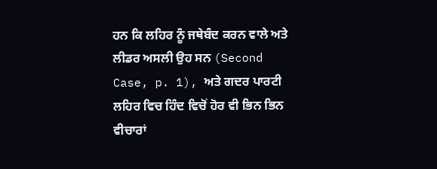ਹਨ ਕਿ ਲਹਿਰ ਨੂੰ ਜਥੇਬੰਦ ਕਰਨ ਵਾਲੇ ਅਤੇ ਲੀਡਰ ਅਸਲੀ ਉਹ ਸਨ (Second Case, p. 1), ਅਤੇ ਗਦਰ ਪਾਰਟੀ ਲਹਿਰ ਵਿਚ ਹਿੰਦ ਵਿਚੋਂ ਹੋਰ ਵੀ ਭਿਨ ਭਿਨ ਵੀਚਾਰਾਂ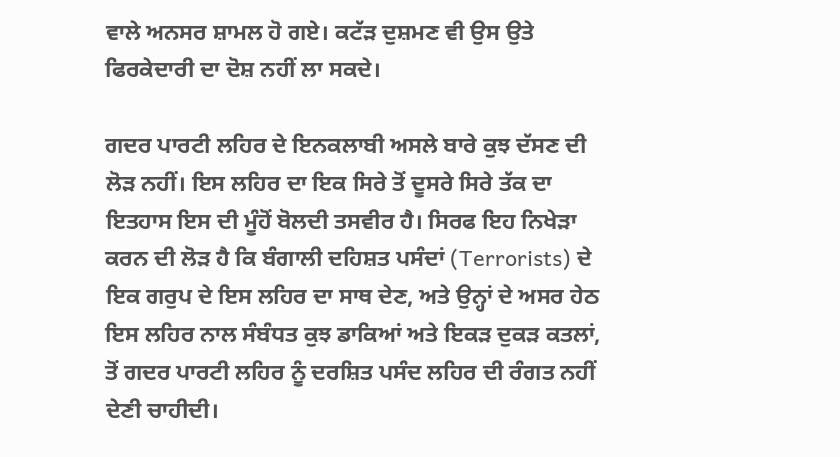ਵਾਲੇ ਅਨਸਰ ਸ਼ਾਮਲ ਹੋ ਗਏ। ਕਟੱੜ ਦੁਸ਼ਮਣ ਵੀ ਉਸ ਉਤੇ ਫਿਰਕੇਦਾਰੀ ਦਾ ਦੋਸ਼ ਨਹੀਂ ਲਾ ਸਕਦੇ।

ਗਦਰ ਪਾਰਟੀ ਲਹਿਰ ਦੇ ਇਨਕਲਾਬੀ ਅਸਲੇ ਬਾਰੇ ਕੁਝ ਦੱਸਣ ਦੀ ਲੋੜ ਨਹੀਂ। ਇਸ ਲਹਿਰ ਦਾ ਇਕ ਸਿਰੇ ਤੋਂ ਦੂਸਰੇ ਸਿਰੇ ਤੱਕ ਦਾ ਇਤਹਾਸ ਇਸ ਦੀ ਮੂੰਹੋਂ ਬੋਲਦੀ ਤਸਵੀਰ ਹੈ। ਸਿਰਫ ਇਹ ਨਿਖੇੜਾ ਕਰਨ ਦੀ ਲੋੜ ਹੈ ਕਿ ਬੰਗਾਲੀ ਦਹਿਸ਼ਤ ਪਸੰਦਾਂ (Terrorists) ਦੇ ਇਕ ਗਰੁਪ ਦੇ ਇਸ ਲਹਿਰ ਦਾ ਸਾਥ ਦੇਣ, ਅਤੇ ਉਨ੍ਹਾਂ ਦੇ ਅਸਰ ਹੇਠ ਇਸ ਲਹਿਰ ਨਾਲ ਸੰਬੰਧਤ ਕੁਝ ਡਾਕਿਆਂ ਅਤੇ ਇਕੜ ਦੁਕੜ ਕਤਲਾਂ, ਤੋਂ ਗਦਰ ਪਾਰਟੀ ਲਹਿਰ ਨੂੰ ਦਰਸ਼ਿਤ ਪਸੰਦ ਲਹਿਰ ਦੀ ਰੰਗਤ ਨਹੀਂ ਦੇਣੀ ਚਾਹੀਦੀ।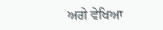ਅਗੇ ਵੇਖਿਆ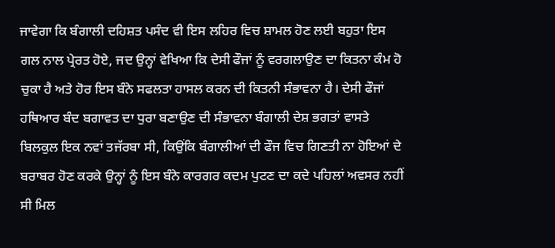ਜਾਵੇਗਾ ਕਿ ਬੰਗਾਲੀ ਦਹਿਸ਼ਤ ਪਸੰਦ ਵੀ ਇਸ ਲਹਿਰ ਵਿਚ ਸ਼ਾਮਲ ਹੋਣ ਲਈ ਬਹੁਤਾ ਇਸ ਗਲ ਨਾਲ ਪ੍ਰੇਰਤ ਹੋਏ, ਜਦ ਉਨ੍ਹਾਂ ਵੇਖਿਆ ਕਿ ਦੇਸੀ ਫੌਜਾਂ ਨੂੰ ਵਰਗਲਾਉਣ ਦਾ ਕਿਤਨਾ ਕੰਮ ਹੋ ਚੁਕਾ ਹੈ ਅਤੇ ਹੋਰ ਇਸ ਬੰਨੇ ਸਫਲਤਾ ਹਾਸਲ ਕਰਨ ਦੀ ਕਿਤਨੀ ਸੰਭਾਵਨਾ ਹੈ। ਦੇਸੀ ਫੌਜਾਂ ਹਥਿਆਰ ਬੰਦ ਬਗਾਵਤ ਦਾ ਧੁਰਾ ਬਣਾਉਣ ਦੀ ਸੰਭਾਵਨਾ ਬੰਗਾਲੀ ਦੇਸ਼ ਭਗਤਾਂ ਵਾਸਤੇ ਬਿਲਕੁਲ ਇਕ ਨਵਾਂ ਤਜੱਰਬਾ ਸੀ, ਕਿਉਂਕਿ ਬੰਗਾਲੀਆਂ ਦੀ ਫੌਜ ਵਿਚ ਗਿਣਤੀ ਨਾ ਹੋਇਆਂ ਦੇ ਬਰਾਬਰ ਹੋਣ ਕਰਕੇ ਉਨ੍ਹਾਂ ਨੂੰ ਇਸ ਬੰਨੇ ਕਾਰਗਰ ਕਦਮ ਪੁਟਣ ਦਾ ਕਦੇ ਪਹਿਲਾਂ ਅਵਸਰ ਨਹੀਂ ਸੀ ਮਿਲ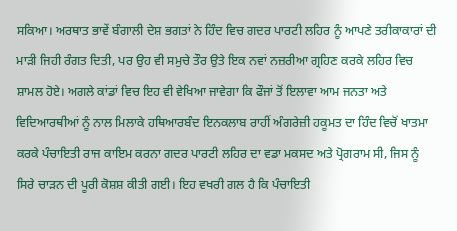ਸਕਿਆ। ਅਰਥਾਤ ਭਾਵੇਂ ਬੰਗਾਲੀ ਦੇਸ਼ ਭਗਤਾਂ ਨੇ ਹਿੰਦ ਵਿਚ ਗਦਰ ਪਾਰਟੀ ਲਹਿਰ ਨੂੰ ਆਪਣੇ ਤਰੀਕਾਕਾਰਾਂ ਦੀ ਮਾੜੀ ਜਿਹੀ ਰੰਗਤ ਦਿਤੀ, ਪਰ ਉਹ ਵੀ ਸਮੁਚੇ ਤੌਰ ਉਤੇ ਇਕ ਨਵਾਂ ਨਜ਼ਰੀਆ ਗ੍ਰਹਿਣ ਕਰਕੇ ਲਹਿਰ ਵਿਚ ਸ਼ਾਮਲ ਹੋਏ। ਅਗਲੇ ਕਾਂਡਾਂ ਵਿਚ ਇਹ ਵੀ ਵੇਖਿਆ ਜਾਵੇਗਾ ਕਿ ਫੌਜਾਂ ਤੋਂ ਇਲਾਵਾ ਆਮ ਜਨਤਾ ਅਤੇ ਵਿਦਿਆਰਥੀਆਂ ਨੂੰ ਨਾਲ ਮਿਲਾਕੇ ਹਥਿਆਰਬੰਦ ਇਨਕਲਾਬ ਰਾਹੀਂ ਅੰਗਰੇਜ਼ੀ ਹਕੂਮਤ ਦਾ ਹਿੰਦ ਵਿਚੋਂ ਖਾਤਮਾ ਕਰਕੇ ਪੰਚਾਇਤੀ ਰਾਜ ਕਾਇਮ ਕਰਨਾ ਗਦਰ ਪਾਰਟੀ ਲਹਿਰ ਦਾ ਵਡਾ ਮਕਸਦ ਅਤੇ ਪ੍ਰੋਗਰਾਮ ਸੀ, ਜਿਸ ਨੂੰ ਸਿਰੇ ਚਾੜਨ ਦੀ ਪੂਰੀ ਕੋਸ਼ਸ਼ ਕੀਤੀ ਗਈ। ਇਹ ਵਖਰੀ ਗਲ ਹੈ ਕਿ ਪੰਚਾਇਤੀ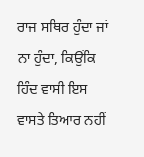ਰਾਜ ਸਥਿਰ ਹੁੰਦਾ ਜਾਂ ਨਾ ਹੁੰਦਾ, ਕਿਉਂਕਿ ਹਿੰਦ ਵਾਸੀ ਇਸ ਵਾਸਤੇ ਤਿਆਰ ਨਹੀਂ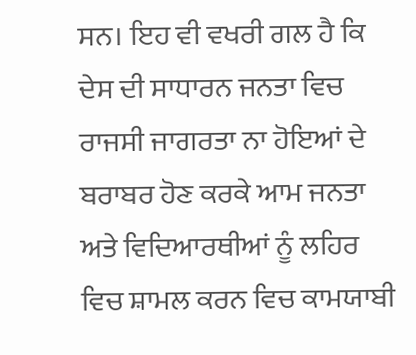ਸਨ। ਇਹ ਵੀ ਵਖਰੀ ਗਲ ਹੈ ਕਿ ਦੇਸ ਦੀ ਸਾਧਾਰਨ ਜਨਤਾ ਵਿਚ ਰਾਜਸੀ ਜਾਗਰਤਾ ਨਾ ਹੋਇਆਂ ਦੇ ਬਰਾਬਰ ਹੋਣ ਕਰਕੇ ਆਮ ਜਨਤਾ ਅਤੇ ਵਿਦਿਆਰਥੀਆਂ ਨੂੰ ਲਹਿਰ ਵਿਚ ਸ਼ਾਮਲ ਕਰਨ ਵਿਚ ਕਾਮਯਾਬੀ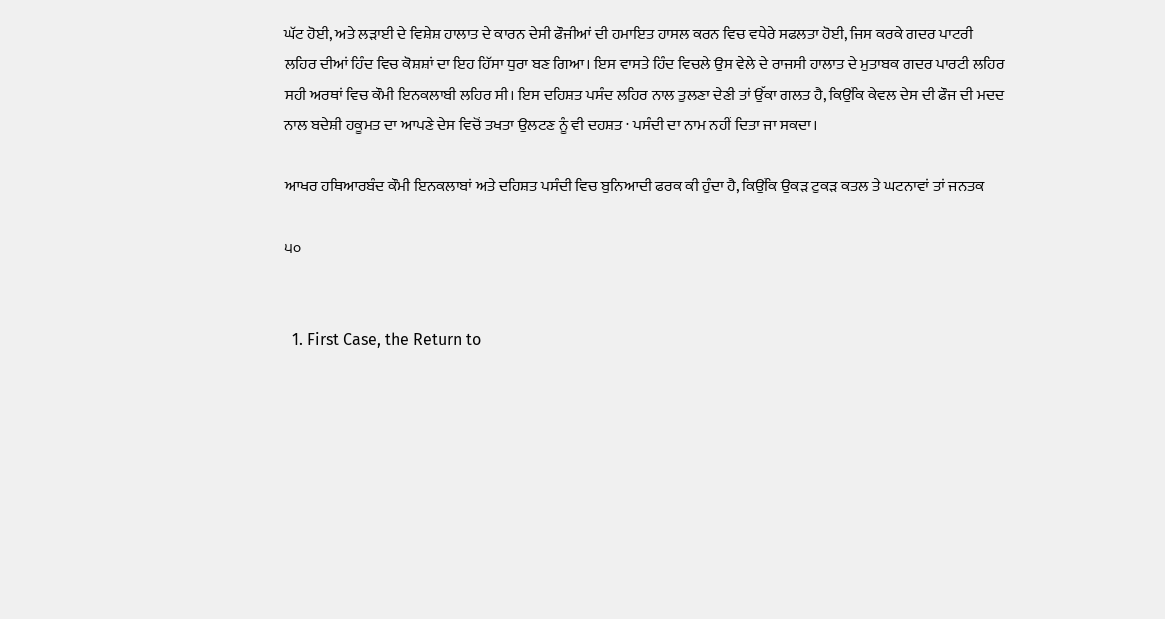ਘੱਟ ਹੋਈ, ਅਤੇ ਲੜਾਈ ਦੇ ਵਿਸ਼ੇਸ਼ ਹਾਲਾਤ ਦੇ ਕਾਰਨ ਦੇਸੀ ਫੌਜੀਆਂ ਦੀ ਹਮਾਇਤ ਹਾਸਲ ਕਰਨ ਵਿਚ ਵਧੇਰੇ ਸਫਲਤਾ ਹੋਈ, ਜਿਸ ਕਰਕੇ ਗਦਰ ਪਾਟਰੀ ਲਹਿਰ ਦੀਆਂ ਹਿੰਦ ਵਿਚ ਕੋਸ਼ਸ਼ਾਂ ਦਾ ਇਹ ਹਿੱਸਾ ਧੁਰਾ ਬਣ ਗਿਆ। ਇਸ ਵਾਸਤੇ ਹਿੰਦ ਵਿਚਲੇ ਉਸ ਵੇਲੇ ਦੇ ਰਾਜਸੀ ਹਾਲਾਤ ਦੇ ਮੁਤਾਬਕ ਗਦਰ ਪਾਰਟੀ ਲਹਿਰ ਸਹੀ ਅਰਥਾਂ ਵਿਚ ਕੌਮੀ ਇਨਕਲਾਬੀ ਲਹਿਰ ਸੀ। ਇਸ ਦਹਿਸ਼ਤ ਪਸੰਦ ਲਹਿਰ ਨਾਲ ਤੁਲਣਾ ਦੇਣੀ ਤਾਂ ਉੱਕਾ ਗਲਤ ਹੈ, ਕਿਉਂਕਿ ਕੇਵਲ ਦੇਸ ਦੀ ਫੌਜ ਦੀ ਮਦਦ ਨਾਲ ਬਦੇਸ਼ੀ ਹਕੂਮਤ ਦਾ ਆਪਣੇ ਦੇਸ ਵਿਚੋਂ ਤਖਤਾ ਉਲਟਣ ਨੂੰ ਵੀ ਦਹਸ਼ਤ · ਪਸੰਦੀ ਦਾ ਨਾਮ ਨਹੀਂ ਦਿਤਾ ਜਾ ਸਕਦਾ।

ਆਖਰ ਹਥਿਆਰਬੰਦ ਕੌਮੀ ਇਨਕਲਾਬਾਂ ਅਤੇ ਦਹਿਸ਼ਤ ਪਸੰਦੀ ਵਿਚ ਬੁਨਿਆਦੀ ਫਰਕ ਕੀ ਹੁੰਦਾ ਹੈ, ਕਿਉਂਕਿ ਉਕੜ ਟੁਕੜ ਕਤਲ ਤੇ ਘਟਨਾਵਾਂ ਤਾਂ ਜਨਤਕ

੫੦


  1. First Case, the Return to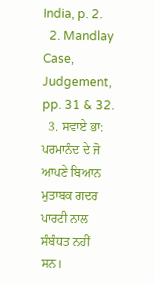India, p. 2.
  2. Mandlay Case, Judgement, pp. 31 & 32.
  3. ਸਵਾਏ ਭਾ: ਪਰਮਾਨੰਦ ਦੇ ਜੋ ਆਪਣੇ ਬਿਆਨ ਮੁਤਾਬਕ ਗਦਰ ਪਾਰਟੀ ਨਾਲ ਸੰਬੰਧਤ ਨਹੀਂ ਸਨ।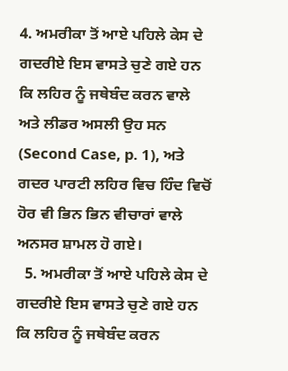4. ਅਮਰੀਕਾ ਤੋਂ ਆਏ ਪਹਿਲੇ ਕੇਸ ਦੇ ਗਦਰੀਏ ਇਸ ਵਾਸਤੇ ਚੁਣੇ ਗਏ ਹਨ ਕਿ ਲਹਿਰ ਨੂੰ ਜਥੇਬੰਦ ਕਰਨ ਵਾਲੇ ਅਤੇ ਲੀਡਰ ਅਸਲੀ ਉਹ ਸਨ (Second Case, p. 1), ਅਤੇ ਗਦਰ ਪਾਰਟੀ ਲਹਿਰ ਵਿਚ ਹਿੰਦ ਵਿਚੋਂ ਹੋਰ ਵੀ ਭਿਨ ਭਿਨ ਵੀਚਾਰਾਂ ਵਾਲੇ ਅਨਸਰ ਸ਼ਾਮਲ ਹੋ ਗਏ।
  5. ਅਮਰੀਕਾ ਤੋਂ ਆਏ ਪਹਿਲੇ ਕੇਸ ਦੇ ਗਦਰੀਏ ਇਸ ਵਾਸਤੇ ਚੁਣੇ ਗਏ ਹਨ ਕਿ ਲਹਿਰ ਨੂੰ ਜਥੇਬੰਦ ਕਰਨ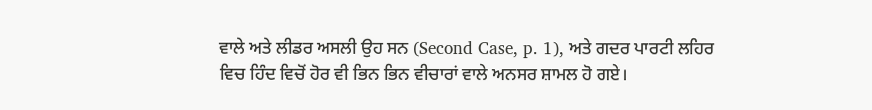ਵਾਲੇ ਅਤੇ ਲੀਡਰ ਅਸਲੀ ਉਹ ਸਨ (Second Case, p. 1), ਅਤੇ ਗਦਰ ਪਾਰਟੀ ਲਹਿਰ ਵਿਚ ਹਿੰਦ ਵਿਚੋਂ ਹੋਰ ਵੀ ਭਿਨ ਭਿਨ ਵੀਚਾਰਾਂ ਵਾਲੇ ਅਨਸਰ ਸ਼ਾਮਲ ਹੋ ਗਏ।